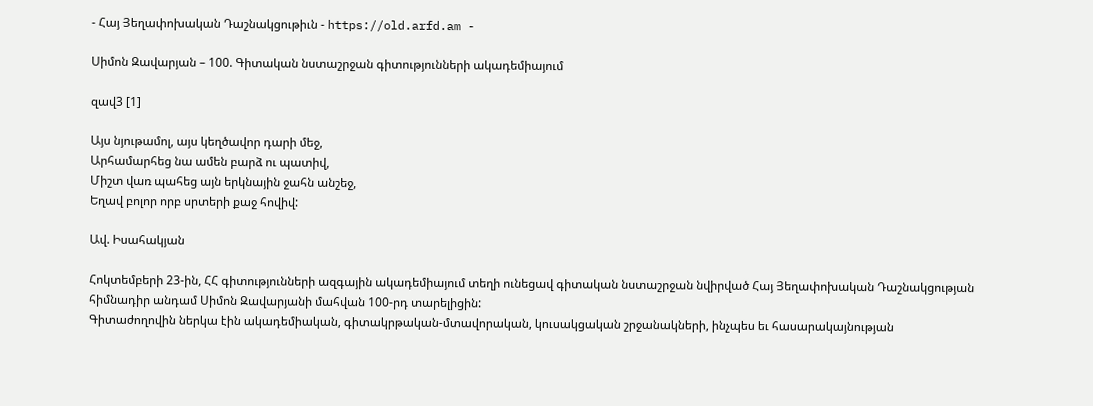- Հայ Յեղափոխական Դաշնակցութիւն - https://old.arfd.am -

Սիմոն Զավարյան – 100. Գիտական նստաշրջան գիտությունների ակադեմիայում

զավ3 [1]

Այս նյութամոլ, այս կեղծավոր դարի մեջ,
Արհամարհեց նա ամեն բարձ ու պատիվ,
Միշտ վառ պահեց այն երկնային ջահն անշեջ,
Եղավ բոլոր որբ սրտերի քաջ հովիվ:

Ավ. Իսահակյան

Հոկտեմբերի 23-ին, ՀՀ գիտությունների ազգային ակադեմիայում տեղի ունեցավ գիտական նստաշրջան նվիրված Հայ Յեղափոխական Դաշնակցության հիմնադիր անդամ Սիմոն Զավարյանի մահվան 100-րդ տարելիցին:
Գիտաժողովին ներկա էին ակադեմիական, գիտակրթական-մտավորական, կուսակցական շրջանակների, ինչպես եւ հասարակայնության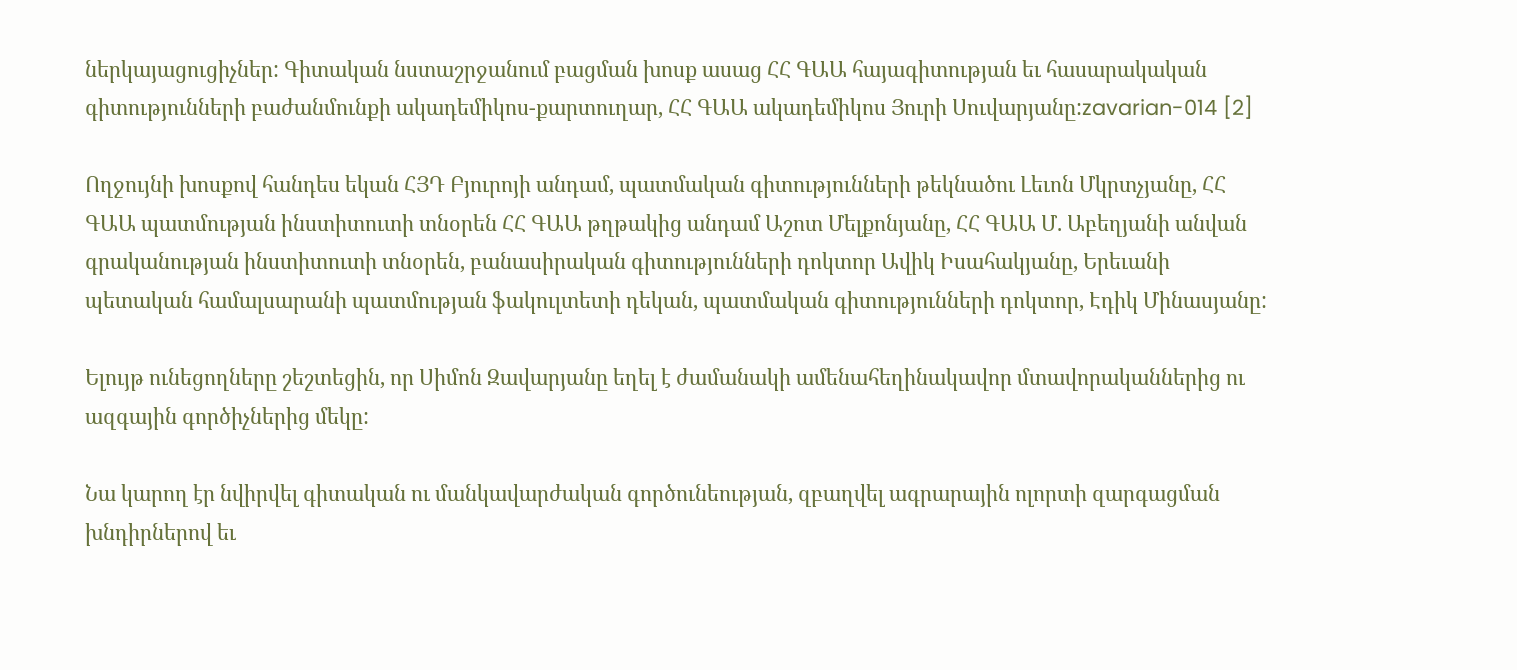ներկայացուցիչներ: Գիտական նստաշրջանում բացման խոսք ասաց ՀՀ ԳԱԱ հայագիտության եւ հասարակական գիտությունների բաժանմունքի ակադեմիկոս-քարտուղար, ՀՀ ԳԱԱ ակադեմիկոս Յուրի Սուվարյանը:zavarian-014 [2]

Ողջույնի խոսքով հանդես եկան ՀՅԴ Բյուրոյի անդամ, պատմական գիտությունների թեկնածու Լեւոն Մկրտչյանը, ՀՀ ԳԱԱ պատմության ինստիտուտի տնօրեն ՀՀ ԳԱԱ թղթակից անդամ Աշոտ Մելքոնյանը, ՀՀ ԳԱԱ Մ. Աբեղյանի անվան գրականության ինստիտուտի տնօրեն, բանասիրական գիտությունների դոկտոր Ավիկ Իսահակյանը, Երեւանի պետական համալսարանի պատմության ֆակուլտետի դեկան, պատմական գիտությունների դոկտոր, Էդիկ Մինասյանը:

Ելույթ ունեցողները շեշտեցին, որ Սիմոն Զավարյանը եղել է ժամանակի ամենահեղինակավոր մտավորականներից ու ազգային գործիչներից մեկը:

Նա կարող էր նվիրվել գիտական ու մանկավարժական գործունեության, զբաղվել ագրարային ոլորտի զարգացման խնդիրներով եւ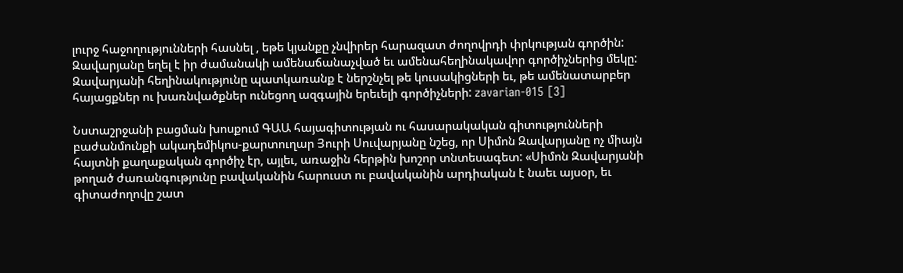լուրջ հաջողությունների հասնել , եթե կյանքը չնվիրեր հարազատ ժողովրդի փրկության գործին: Զավարյանը եղել է իր ժամանակի ամենաճանաչված եւ ամենահեղինակավոր գործիչներից մեկը: Զավարյանի հեղինակությունը պատկառանք է ներշնչել թե կուսակիցների եւ, թե ամենատարբեր հայացքներ ու խառնվածքներ ունեցող ազգային երեւելի գործիչների: zavarian-015 [3]

Նստաշրջանի բացման խոսքում ԳԱԱ հայագիտության ու հասարակական գիտությունների բաժանմունքի ակադեմիկոս-քարտուղար Յուրի Սուվարյանը նշեց, որ Սիմոն Զավարյանը ոչ միայն հայտնի քաղաքական գործիչ էր, այլեւ, առաջին հերթին խոշոր տնտեսագետ: «Սիմոն Զավարյանի թողած ժառանգությունը բավականին հարուստ ու բավականին արդիական է նաեւ այսօր, եւ գիտաժողովը շատ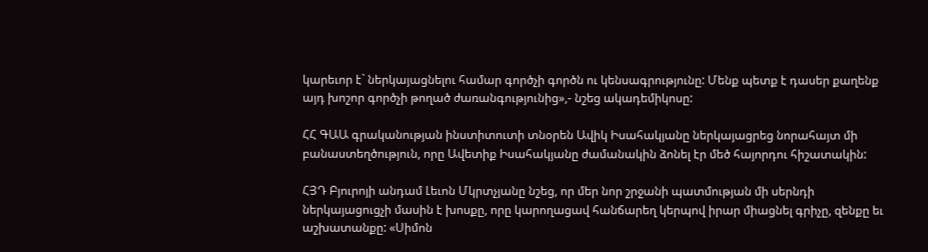կարեւոր է` ներկայացնելու համար գործչի գործն ու կենսագրությունը: Մենք պետք է դասեր քաղենք այդ խոշոր գործչի թողած ժառանգությունից»,- նշեց ակադեմիկոսը:

ՀՀ ԳԱԱ գրականության ինստիտուտի տնօրեն Ավիկ Իսահակյանը ներկայացրեց նորահայտ մի բանաստեղծություն, որը Ավետիք Իսահակյանը ժամանակին ձոնել էր մեծ հայորդու հիշատակին:

ՀՅԴ Բյուրոյի անդամ Լեւոն Մկրտչյանը նշեց, որ մեր նոր շրջանի պատմության մի սերնդի ներկայացուցչի մասին է խոսքը, որը կարողացավ հանճարեղ կերպով իրար միացնել գրիչը, զենքը եւ աշխատանքը: «Սիմոն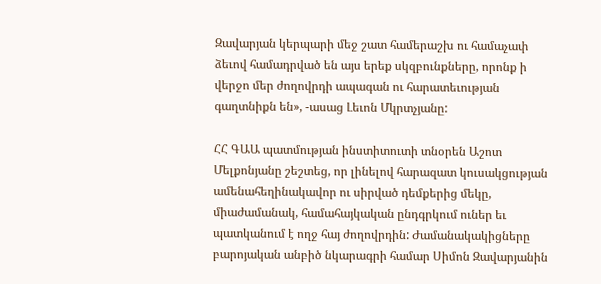Զավարյան կերպարի մեջ շատ համերաշխ ու համաչափ ձեւով համադրված են այս երեք սկզբունքները, որոնք ի վերջո մեր ժողովրդի ապագան ու հարատեւության գաղտնիքն են», -ասաց Լեւոն Մկրտչյանը:

ՀՀ ԳԱԱ պատմության ինստիտուտի տնօրեն Աշոտ Մելքոնյանը շեշտեց, որ լինելով հարազատ կուսակցության ամենահեղինակավոր ու սիրված դեմքերից մեկը, միաժամանակ, համահայկական ընդգրկում ուներ եւ պատկանում է ողջ հայ ժողովրդին: Ժամանակակիցները բարոյական անբիծ նկարագրի համար Սիմոն Զավարյանին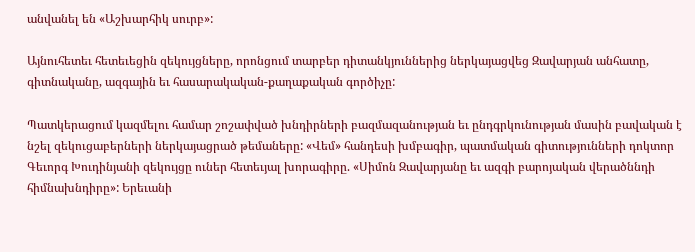անվանել են «Աշխարհիկ սուրբ»:

Այնուհետեւ հետեւեցին զեկույցները, որոնցում տարբեր դիտանկյուններից ներկայացվեց Զավարյան անհատը, գիտնականը, ազգային եւ հասարակական-քաղաքական գործիչը:

Պատկերացում կազմելու համար շոշափված խնդիրների բազմազանության եւ ընդգրկունության մասին բավական է նշել զեկուցաբերների ներկայացրած թեմաները: «Վեմ» հանդեսի խմբագիր, պատմական գիտությունների դոկտոր Գեւորգ Խուդինյանի զեկույցը ուներ հետեւյալ խորագիրը. «Սիմոն Զավարյանը եւ ազգի բարոյական վերածննդի հիմնախնդիրը»: Երեւանի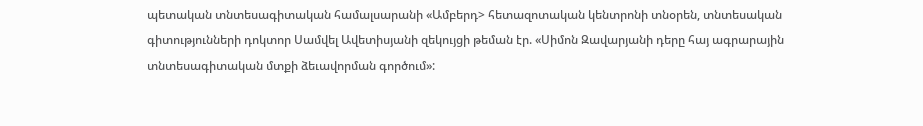պետական տնտեսագիտական համալսարանի «Ամբերդ> հետազոտական կենտրոնի տնօրեն, տնտեսական գիտությունների դոկտոր Սամվել Ավետիսյանի զեկույցի թեման էր. «Սիմոն Զավարյանի դերը հայ ագրարային տնտեսագիտական մտքի ձեւավորման գործում»: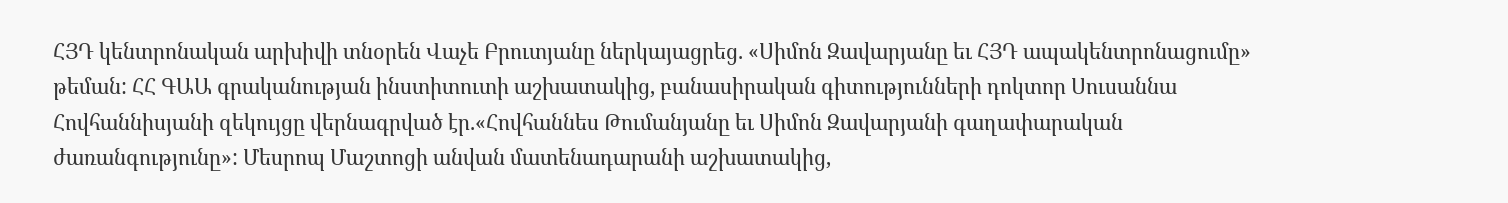ՀՅԴ կենտրոնական արխիվի տնօրեն Վաչե Բրուտյանը ներկայացրեց. «Սիմոն Զավարյանը եւ ՀՅԴ ապակենտրոնացումը» թեման: ՀՀ ԳԱԱ գրականության ինստիտուտի աշխատակից, բանասիրական գիտությունների դոկտոր Սուսաննա Հովհաննիսյանի զեկույցը վերնագրված էր.«Հովհաննես Թումանյանը եւ Սիմոն Զավարյանի գաղափարական ժառանգությունը»: Մեսրոպ Մաշտոցի անվան մատենադարանի աշխատակից,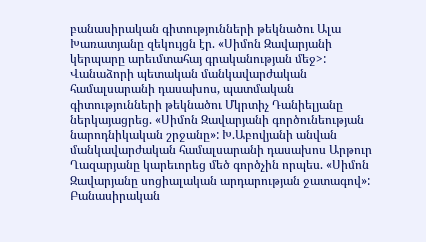բանասիրական գիտությունների թեկնածու Ալա Խառատյանը զեկույցն էր. «Սիմոն Զավարյանի կերպարը արեւմտահայ գրականության մեջ>: Վանաձորի պետական մանկավարժական համալսարանի դասախոս, պատմական գիտությունների թեկնածու Մկրտիչ Դանիելյանը ներկայացրեց. «Սիմոն Զավարյանի գործունեության նարոդնիկական շրջանը»: Խ.Աբովյանի անվան մանկավարժական համալսարանի դասախոս Արթուր Ղազարյանը կարեւորեց մեծ գործչին որպես. «Սիմոն Զավարյանը սոցիալական արդարության ջատագով»: Բանասիրական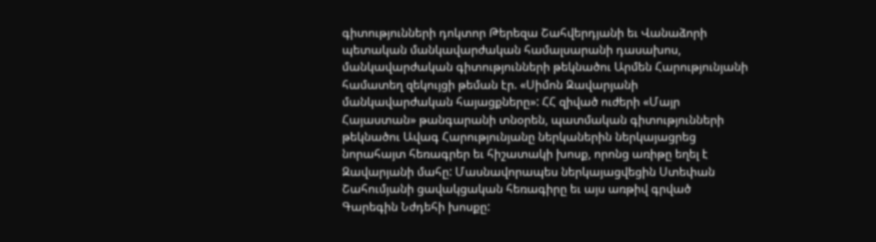գիտությունների դոկտոր Թերեզա Շահվերդյանի եւ Վանաձորի պետական մանկավարժական համալսարանի դասախոս, մանկավարժական գիտությունների թեկնածու Արմեն Հարությունյանի համատեղ զեկույցի թեման էր. «Սիմոն Զավարյանի մանկավարժական հայացքները»: ՀՀ զիված ուժերի «Մայր Հայաստան» թանգարանի տնօրեն, պատմական գիտությունների թեկնածու Ավագ Հարությունյանը ներկաներին ներկայացրեց նորահայտ հեռագրեր եւ հիշատակի խոսք, որոնց առիթը եղել է Զավարյանի մահը: Մասնավորապես ներկայացվեցին Ստեփան Շահումյանի ցավակցական հեռագիրը եւ այս առթիվ գրված Գարեգին Նժդեհի խոսքը: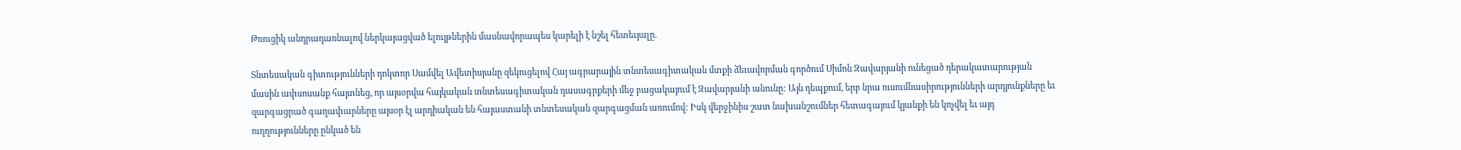Թռուցիկ անդրադառնալով ներկայացված ելույթներին մասնավորապես կարելի է նշել հետեւյալը.

Տնտեսական գիտությունների դոկտոր Սամվել Ավետիսյանը զեկուցելով Հայ ագրարային տնտեսագիտական մտքի ձեւավորման գործում Սիմոն Զավարյանի ունեցած դերակատարության մասին ափսոսանք հայտնեց, որ այսօրվա հայկական տնտեսագիտական դասագրքերի մեջ բացակայում է Զավարյանի անունը: Այն դեպքում, երբ նրա ուսումնասիրությունների արդյունքները եւ զարգացրած գաղափարները այսօր էլ արդիական են հայաստանի տնտեսական զարգացման առումով: Իսկ վերջինիս շատ նախանշումներ հետագայում կյանքի են կոչվել եւ այդ ուղղությունները ընկած են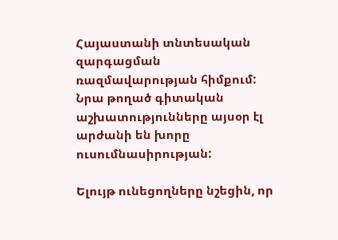Հայաստանի տնտեսական զարգացման ռազմավարության հիմքում: Նրա թողած գիտական աշխատությունները այսօր էլ արժանի են խորը ուսումնասիրության:

Ելույթ ունեցողները նշեցին, որ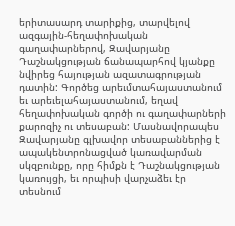երիտասարդ տարիքից, տարվելով ազգային-հեղափոխական գաղափարներով, Զավարյանը Դաշնակցության ճանապարհով կյանքը նվիրեց հայության ազատագրության դատին: Գործեց արեւմտահայաստանում եւ արեւելահայաստանում, եղավ հեղափոխական գործի ու գաղափարների քարոզիչ ու տեսաբան: Մասնավորապես Զավարյանը գլխավոր տեսաբաններից է ապակենտրոնացված կառավարման սկզբունքը, որը հիմքն է Դաշնակցության կառույցի, եւ որպիսի վարչաձեւ էր տեսնում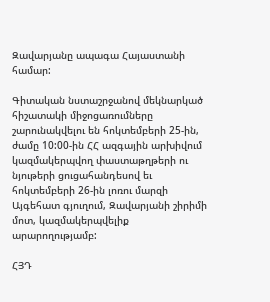Զավարյանը ապագա Հայաստանի համար:

Գիտական նստաշրջանով մեկնարկած հիշատակի միջոցառումները շարունակվելու են հոկտեմբերի 25-ին, ժամը 10:00-ին ՀՀ ազգային արխիվում կազմակերպվող փաստաթղթերի ու նյութերի ցուցահանդեսով եւ հոկտեմբերի 26-ին լոռու մարզի Այգեհատ գյուղում, Զավարյանի շիրիմի մոտ, կազմակերպվելիք արարողությամբ:

ՀՅԴ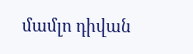մամլո դիվան